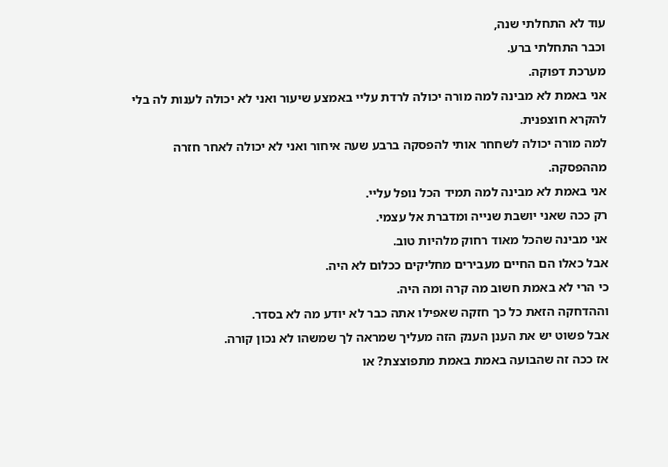עוד לא התחלתי שנה,
וכבר התחלתי ברע.
מערכת דפוקה.
אני באמת לא מבינה למה מורה יכולה לרדת עליי באמצע שיעור ואני לא יכולה לענות לה בלי להקרא חוצפנית.
למה מורה יכולה לשחחר אותי להפסקה ברבע שעה איחור ואני לא יכולה לאחר חזרה מההפסקה.
אני באמת לא מבינה למה תמיד הכל נופל עליי.
רק ככה שאני יושבת שנייה ומדברת אל עצמי.
אני מבינה שהכל מאוד רחוק מלהיות טוב.
אבל כאלו הם החיים מעבירים מחליקים ככלום לא היה.
כי הרי לא באמת חשוב מה קרה ומה היה.
וההדחקה הזאת כל כך חזקה שאפילו אתה כבר לא יודע מה לא בסדר.
אבל פשוט יש את הענן הענק הזה מעליך שמראה לך שמשהו לא נכון קורה.
אז ככה זה שהבועה באמת באמת מתפוצצת? או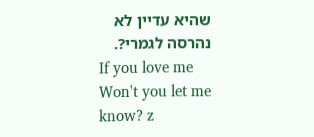שהיא עדיין לא נהרסה לגמרי?.
If you love me
Won't you let me know? z